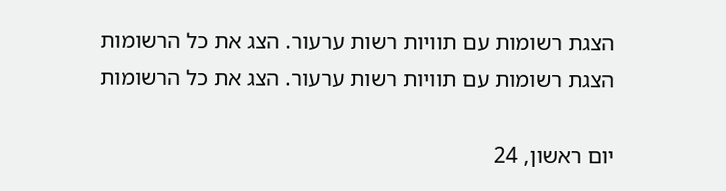הצגת רשומות עם תוויות רשות ערעור. הצג את כל הרשומות
הצגת רשומות עם תוויות רשות ערעור. הצג את כל הרשומות

יום ראשון, 24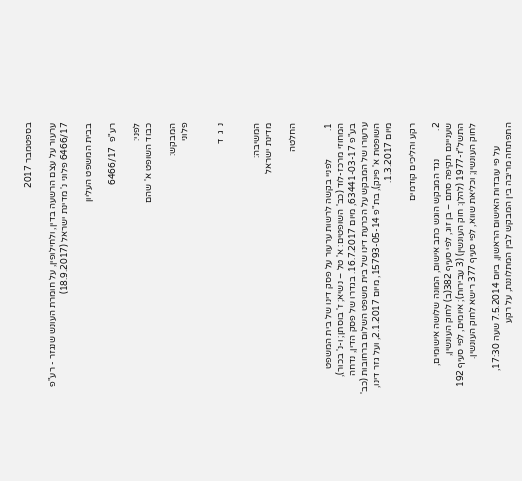בספטמבר 2017

ערעור על עצם הרשעה בדין, ולחילופין, על חומרת העונש שנגזר - רע"פ 6466/17 פלוני נ' מדינת ישראל (18.9.2017)

בבית המשפט העליון

רע"פ  6466/17

לפני:
כבוד השופט א' שהם

המבקש:
פלוני


נ  ג  ד


המשיבה:
מדינת ישראל

החלטה


1.            לפניי בקשה לרשות ערעור על פסק דינו של בית המשפט המחוזי מרכז-לוד (כב' השופטים: א' טל – נשיא; ז' בוסתן; ו-נ' בכור), בע"פ 63441-03-17, מיום 16.7.2017. בגדרו של פסק הדין, נדחה ערעורו של המבקש על הכרעת דינו של בית משפט השלום ברחובות (כב' השופטת א' פינק), בת"פ 15793-05-14, מיום 2.1.2017, ועל גזר דינו, מיום 1.3.2017.

רקע והליכים קודמים

2.            נגד המבקש הוגש כתב אישום, המונה שלושה אישומים, שעניינם תקיפה סתם – בן זוג, לפי סעיף 382(ב) לחוק העונשין, התשל"ז-1977 (להלן: חוק העונשין) (3 עבירות); איומים, לפי סעיף 192 לחוק העונשין; וכליאת שווא, לפי סעיף 377 רישא לחוק העונשין.

          על פי עובדות האישום הראשון, ביום 7.5.2014 שעה 17:30, התפתחה מריבה בין המבקש לבין המתלוננת, על רקע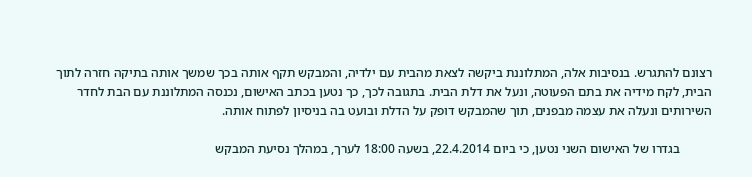רצונם להתגרש. בנסיבות אלה, המתלוננת ביקשה לצאת מהבית עם ילדיה, והמבקש תקף אותה בכך שמשך אותה בתיקה חזרה לתוך הבית, לקח מידיה את בתם הפעוטה, ונעל את דלת הבית. בתגובה לכך, כך נטען בכתב האישום, נכנסה המתלוננת עם הבת לחדר השירותים ונעלה את עצמה מבפנים, תוך שהמבקש דופק על הדלת ובועט בה בניסיון לפתוח אותה.

          בגדרו של האישום השני נטען, כי ביום 22.4.2014, בשעה 18:00 לערך, במהלך נסיעת המבקש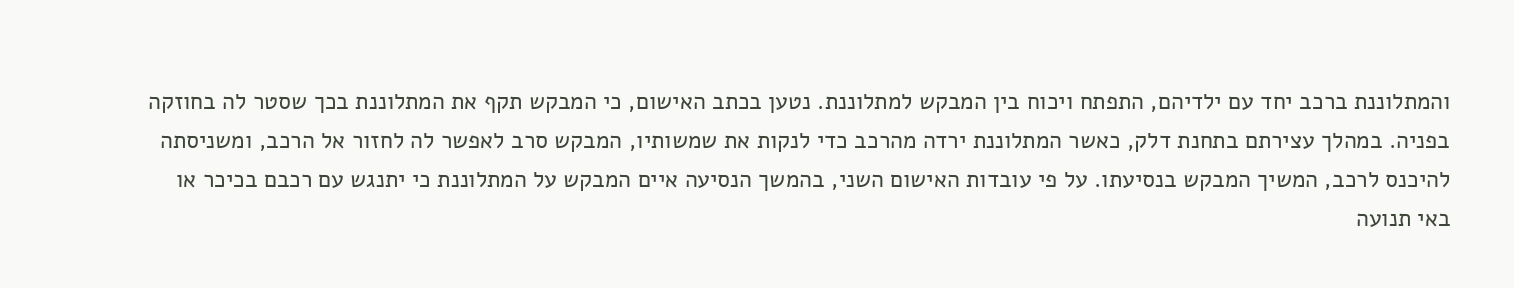והמתלוננת ברכב יחד עם ילדיהם, התפתח ויכוח בין המבקש למתלוננת. נטען בכתב האישום, כי המבקש תקף את המתלוננת בכך שסטר לה בחוזקה בפניה. במהלך עצירתם בתחנת דלק, כאשר המתלוננת ירדה מהרכב כדי לנקות את שמשותיו, המבקש סרב לאפשר לה לחזור אל הרכב, ומשניסתה להיכנס לרכב, המשיך המבקש בנסיעתו. על פי עובדות האישום השני, בהמשך הנסיעה איים המבקש על המתלוננת כי יתנגש עם רכבם בכיכר או באי תנועה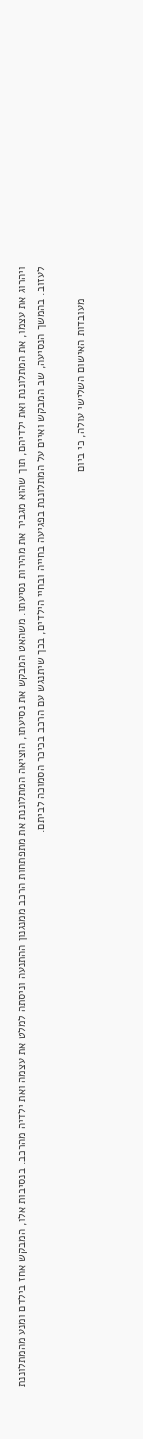ויהרוג את עצמו, את המתלוננת ואת ילדיהם, תוך שהוא מגביר את מהירות נסיעתו. משהאט המבקש את נסיעתו, הוציאה המתלוננת את מתפתחות הרכב ממנגנון ההתנעה וניסתה למלט את עצמה ואת ילדיה מהרכב. בנסיבות אלו, המבקש אחז בילדם ומנע מהמתלוננת לעזוב. בהמשך הנסיעה, שב המבקש ואיים על המתלוננת בפגיעה בחייה ובחיי הילדים, בכך שיתנגש עם הרכב בכיכר הסמוכה לביתם.

          מעובדות האישום השלישי עולה, כי ביום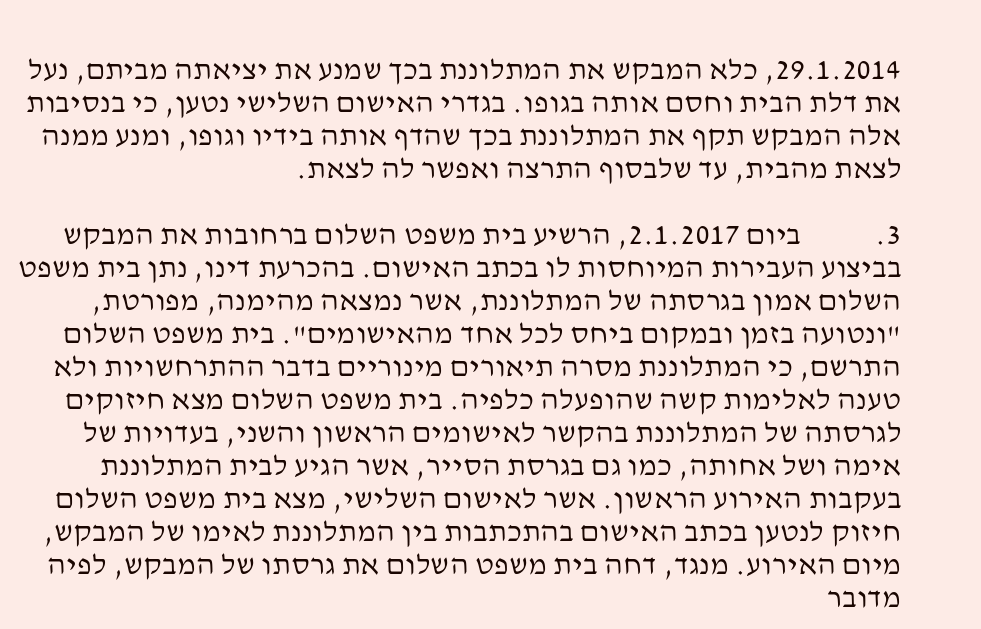29.1.2014, כלא המבקש את המתלוננת בכך שמנע את יציאתה מביתם, נעל את דלת הבית וחסם אותה בגופו. בגדרי האישום השלישי נטען, כי בנסיבות אלה המבקש תקף את המתלוננת בכך שהדף אותה בידיו וגופו, ומנע ממנה לצאת מהבית, עד שלבסוף התרצה ואפשר לה לצאת.

3.            ביום 2.1.2017, הרשיע בית משפט השלום ברחובות את המבקש בביצוע העבירות המיוחסות לו בכתב האישום. בהכרעת דינו, נתן בית משפט השלום אמון בגרסתה של המתלוננת, אשר נמצאה מהימנה, מפורטת, "ונטועה בזמן ובמקום ביחס לכל אחד מהאישומים". בית משפט השלום התרשם, כי המתלוננת מסרה תיאורים מינוריים בדבר ההתרחשויות ולא טענה לאלימות קשה שהופעלה כלפיה. בית משפט השלום מצא חיזוקים לגרסתה של המתלוננת בהקשר לאישומים הראשון והשני, בעדויות של אימה ושל אחותה, כמו גם בגרסת הסייר, אשר הגיע לבית המתלוננת בעקבות האירוע הראשון. אשר לאישום השלישי, מצא בית משפט השלום חיזוק לנטען בכתב האישום בהתכתבות בין המתלוננת לאימו של המבקש, מיום האירוע. מנגד, דחה בית משפט השלום את גרסתו של המבקש, לפיה מדובר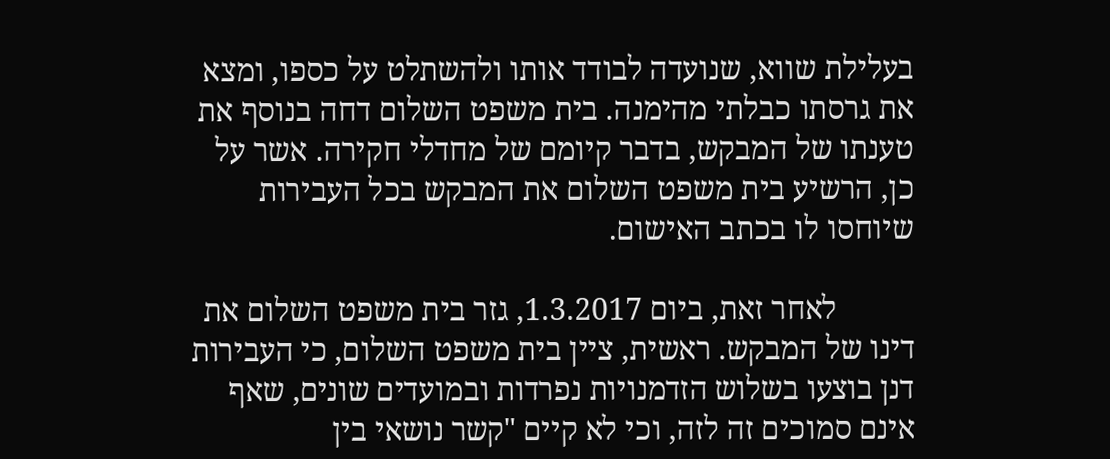בעלילת שווא, שנועדה לבודד אותו ולהשתלט על כספו, ומצא את גרסתו כבלתי מהימנה. בית משפט השלום דחה בנוסף את טענתו של המבקש, בדבר קיומם של מחדלי חקירה. אשר על כן, הרשיע בית משפט השלום את המבקש בכל העבירות שיוחסו לו בכתב האישום.

          לאחר זאת, ביום 1.3.2017, גזר בית משפט השלום את דינו של המבקש. ראשית, ציין בית משפט השלום, כי העבירות דנן בוצעו בשלוש הזדמנויות נפרדות ובמועדים שונים, שאף אינם סמוכים זה לזה, וכי לא קיים "קשר נושאי בין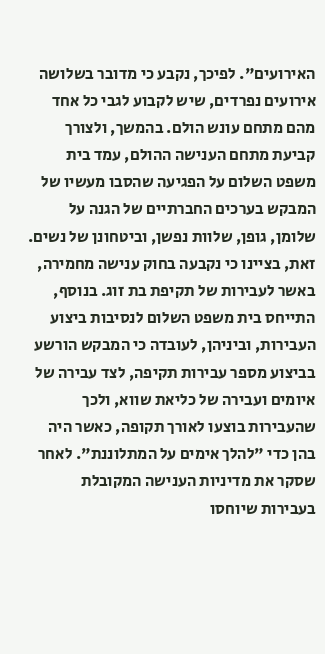האירועים". לפיכך, נקבע כי מדובר בשלושה אירועים נפרדים, שיש לקבוע לגבי כל אחד מהם מתחם עונש הולם. בהמשך, ולצורך קביעת מתחם הענישה ההולם, עמד בית משפט השלום על הפגיעה שהסבו מעשיו של המבקש בערכים החברתיים של הגנה על שלומן, גופן, שלוות נפשן, וביטחונן של נשים. זאת, בציינו כי נקבעה בחוק ענישה מחמירה, באשר לעבירות של תקיפת בת זוג. בנוסף, התייחס בית משפט השלום לנסיבות ביצוע העבירות, וביניהן, לעובדה כי המבקש הורשע בביצוע מספר עבירות תקיפה, לצד עבירה של איומים ועבירה של כליאת שווא, ולכך שהעבירות בוצעו לאורך תקופה, כאשר היה בהן כדי "להלך אימים על המתלוננת". לאחר שסקר את מדיניות הענישה המקובלת בעבירות שיוחסו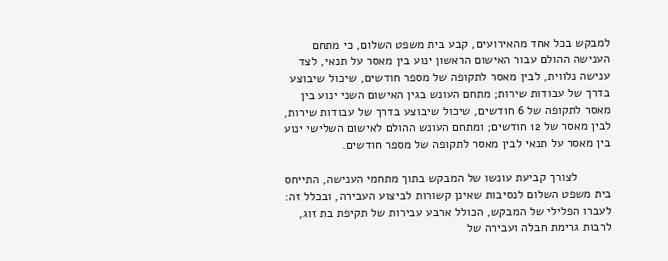למבקש בכל אחד מהאירועים, קבע בית משפט השלום, כי מתחם הענישה ההולם עבור האישום הראשון ינוע בין מאסר על תנאי, לצד ענישה נלווית, לבין מאסר לתקופה של מספר חודשים, שיכול שיבוצע בדרך של עבודות שירות; מתחם העונש בגין האישום השני ינוע בין מאסר לתקופה של 6 חודשים, שיכול שיבוצע בדרך של עבודות שירות, לבין מאסר של 12 חודשים; ומתחם העונש ההולם לאישום השלישי ינוע בין מאסר על תנאי לבין מאסר לתקופה של מספר חודשים.

          לצורך קביעת עונשו של המבקש בתוך מתחמי הענישה, התייחס בית משפט השלום לנסיבות שאינן קשורות לביצוע העבירה, ובכלל זה: לעברו הפלילי של המבקש, הכולל ארבע עבירות של תקיפת בת זוג, לרבות גרימת חבלה ועבירה של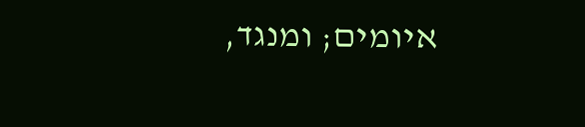איומים; ומנגד,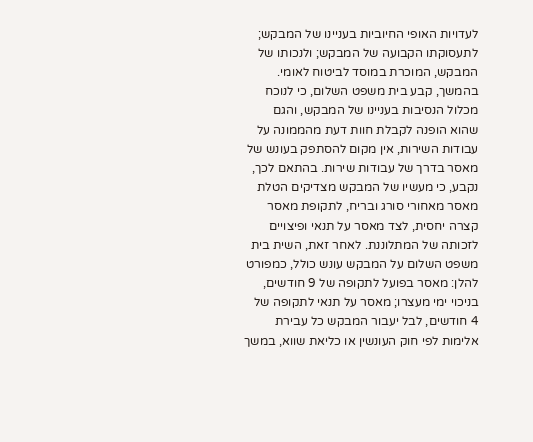לעדויות האופי החיוביות בעניינו של המבקש; לתעסוקתו הקבועה של המבקש; ולנכותו של המבקש, המוכרת במוסד לביטוח לאומי. בהמשך, קבע בית משפט השלום, כי לנוכח מכלול הנסיבות בעניינו של המבקש, והגם שהוא הופנה לקבלת חוות דעת מהממונה על עבודות השירות, אין מקום להסתפק בעונש של מאסר בדרך של עבודות שירות. בהתאם לכך, נקבע, כי מעשיו של המבקש מצדיקים הטלת מאסר מאחורי סורג ובריח, לתקופת מאסר קצרה יחסית, לצד מאסר על תנאי ופיצויים לזכותה של המתלוננת. לאחר זאת, השית בית משפט השלום על המבקש עונש כולל, כמפורט להלן: מאסר בפועל לתקופה של 9 חודשים, בניכוי ימי מעצרו; מאסר על תנאי לתקופה של 4 חודשים, לבל יעבור המבקש כל עבירת אלימות לפי חוק העונשין או כליאת שווא, במשך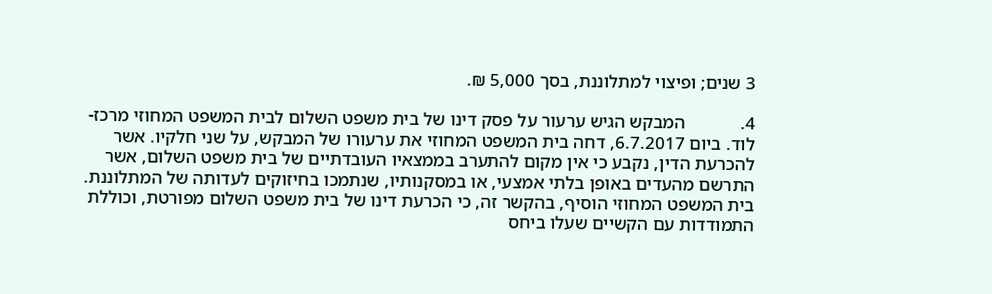3 שנים; ופיצוי למתלוננת, בסך 5,000 ₪.

4.            המבקש הגיש ערעור על פסק דינו של בית משפט השלום לבית המשפט המחוזי מרכז-לוד. ביום 6.7.2017, דחה בית המשפט המחוזי את ערעורו של המבקש, על שני חלקיו. אשר להכרעת הדין, נקבע כי אין מקום להתערב בממצאיו העובדתיים של בית משפט השלום, אשר התרשם מהעדים באופן בלתי אמצעי, או במסקנותיו, שנתמכו בחיזוקים לעדותה של המתלוננת. בית המשפט המחוזי הוסיף, בהקשר זה, כי הכרעת דינו של בית משפט השלום מפורטת, וכוללת התמודדות עם הקשיים שעלו ביחס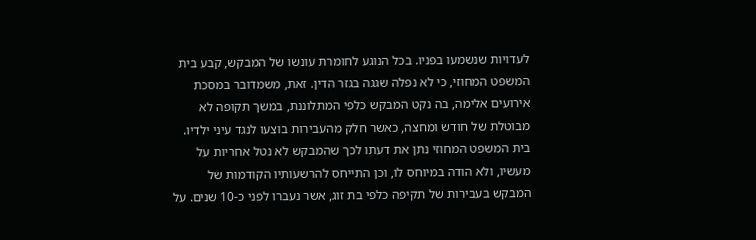לעדויות שנשמעו בפניו. בכל הנוגע לחומרת עונשו של המבקש, קבע בית המשפט המחוזי, כי לא נפלה שגגה בגזר הדין. זאת, משמדובר במסכת אירועים אלימה, בה נקט המבקש כלפי המתלוננת, במשך תקופה לא מבוטלת של חודש ומחצה, כאשר חלק מהעבירות בוצעו לנגד עיני ילדיו. בית המשפט המחוזי נתן את דעתו לכך שהמבקש לא נטל אחריות על מעשיו, ולא הודה במיוחס לו, וכן התייחס להרשעותיו הקודמות של המבקש בעבירות של תקיפה כלפי בת זוג, אשר נעברו לפני כ-10 שנים. על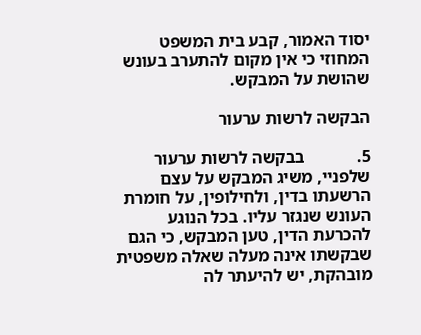יסוד האמור, קבע בית המשפט המחוזי כי אין מקום להתערב בעונש שהושת על המבקש.

הבקשה לרשות ערעור

5.            בבקשה לרשות ערעור שלפניי, משיג המבקש על עצם הרשעתו בדין, ולחילופין, על חומרת העונש שנגזר עליו. בכל הנוגע להכרעת הדין, טען המבקש, כי הגם שבקשתו אינה מעלה שאלה משפטית מובהקת, יש להיעתר לה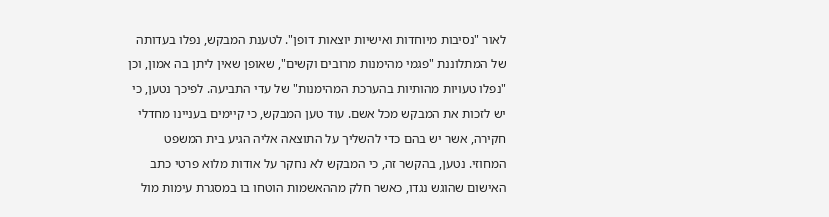לאור "נסיבות מיוחדות ואישיות יוצאות דופן". לטענת המבקש, נפלו בעדותה של המתלוננת "פגמי מהימנות מרובים וקשים", שאופן שאין ליתן בה אמון, וכן "נפלו טעויות מהותיות בהערכת המהימנות" של עדי התביעה. לפיכך נטען, כי יש לזכות את המבקש מכל אשם. עוד טען המבקש, כי קיימים בעניינו מחדלי חקירה, אשר יש בהם כדי להשליך על התוצאה אליה הגיע בית המשפט המחוזי. נטען, בהקשר זה, כי המבקש לא נחקר על אודות מלוא פרטי כתב האישום שהוגש נגדו, כאשר חלק מההאשמות הוטחו בו במסגרת עימות מול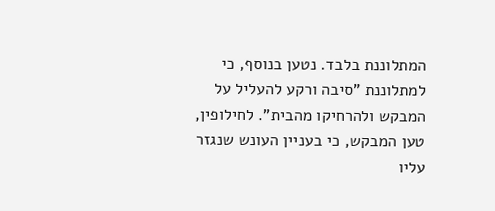המתלוננת בלבד. נטען בנוסף, כי למתלוננת "סיבה ורקע להעליל על המבקש ולהרחיקו מהבית". לחילופין, טען המבקש, כי בעניין העונש שנגזר עליו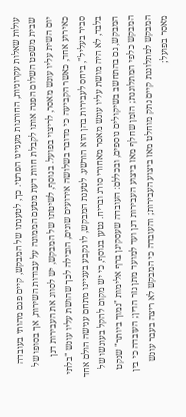עולות שאלות עקרוניות, החורגות מעניינו הפרטי. כך, לטענתו של המבקש, קיים פגם מהותי בעובדה שבית משפט השלום הפנה אותו לקבלת חוות דעת מטעם הממונה על עבודות השירות, אך בסופו של יום השית עליו עונש מאסר, לריצוי בפועל. בנוסף, לשיטתו של המבקש, יש לסווג את העבירות דנן כאירוע אחד, כאשר הקביעה כי מדובר בשלושה אירועים שונים, הובילה לכך שהושת עליו עונש "בלתי סביר בעליל", ביחס לעבירות בהן הוא הורשע. לטענת המבקש, לוּ נקבע בעניינו מתחם ענישה הולם אחד בלבד, לא היה מושת עליו עונש מאסר מאחורי סורג ובריח. נטען בנוסף, כי יש מקום להקל בעונשו של המבקש, גם בהתחשב בשיקולים נוספים, ובכללם: העובדה שעסקינן ברף אלימות "נמוך ביותר" שנקט המבקש כלפי המתלוננת; הזמן שחלף מאז ביצוע העבירות דנן ועד למועד מתן גזר הדין; העובדה כי בין המבקש למתלוננת קיים נתק מוחלט מאז ביצוע העבירות; והעובדה כי המבקש לא ריצה בעבר עונש מאסר בפועל;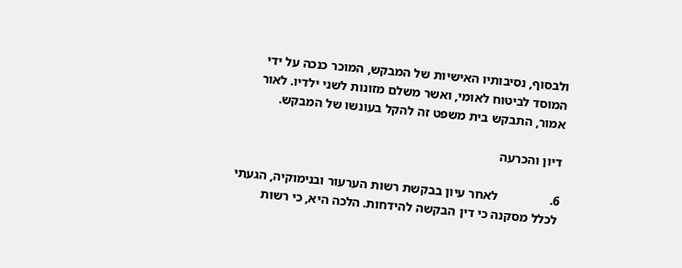ולבסוף, נסיבותיו האישיות של המבקש, המוכר כנכה על ידי המוסד לביטוח לאומי, ואשר משלם מזונות לשני ילדיו. לאור אמור, התבקש בית משפט זה להקל בעונשו של המבקש.

דיון והכרעה

6.                לאחר עיון בבקשת רשות הערעור ובנימוקיה, הגעתי לכלל מסקנה כי דין הבקשה להידחות. הלכה היא, כי רשות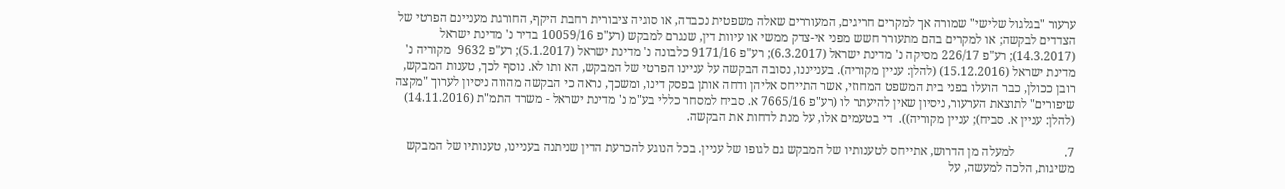ערעור "בגלגול שלישי" שמורה אך למקרים חריגים, המעוררים שאלה משפטית נכבדה, או סוגיה ציבורית רחבת היקף, החורגת מעניינם הפרטי של הצדדים לבקשה; או למקרים בהם מתעורר חשש מפני אי-צדק ממשי או עיוות דין, שנגרם למבקש (רע"פ 10059/16 בדיר נ' מדינת ישראל (14.3.2017); רע"פ 226/17 מסיקה נ' מדינת ישראל (6.3.2017); רע"פ 9171/16 כלבונה נ' מדינת ישראל (5.1.2017); רע"פ 9632  מקוריה נ' מדינת ישראל (15.12.2016) (להלן: עניין מקוריה). בענייננו, נסובה הבקשה על עניינו הפרטי של המבקש, הא ותו לא. נוסף לכך, טענות המבקש, רובן ככולן, כבר הועלו בפני בית המשפט המחוזי, אשר התייחס אליהן ודחה אותן בפסק דינו, ומשכך, נראה כי הבקשה מהווה ניסיון לערוך "מקצה שיפורים" לתוצאת הערעור, ניסיון שאין להיעתר לו (רע"פ 7665/16 א. סביח למסחר כללי בע"מ נ' מדינת ישראל - משרד התמ"ת (14.11.2016) (להלן: עניין א. סביח); עניין מקוריה)).  די בטעמים אלו, על מנת לדחות את הבקשה.

7.                למעלה מן הדרוש, אתייחס לטענותיו של המבקש גם לגופו של עניין. בכל הנוגע להכרעת הדין שניתנה בעניינו, טענותיו של המבקש משיגות, הלכה למעשה, על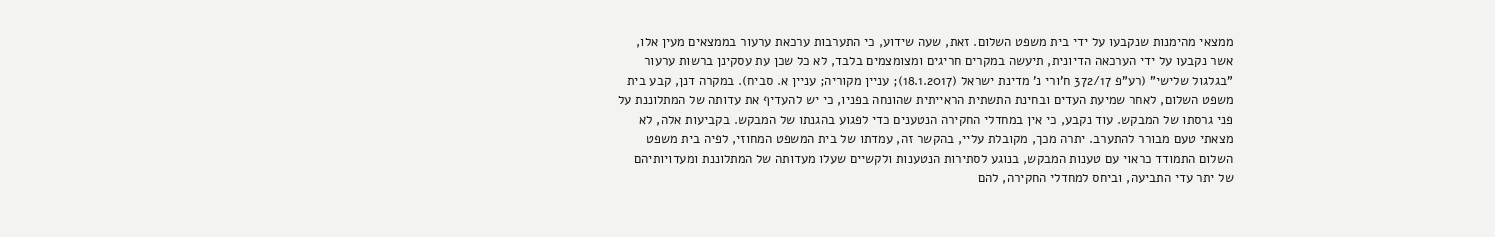ממצאי מהימנות שנקבעו על ידי בית משפט השלום. זאת, שעה שידוע, כי התערבות ערכאת ערעור בממצאים מעין אלו, אשר נקבעו על ידי הערכאה הדיונית, תיעשה במקרים חריגים ומצומצמים בלבד, לא כל שכן עת עסקינן ברשות ערעור "בגלגול שלישי" (רע"פ 372/17 ח'ורי נ' מדינת ישראל (18.1.2017); עניין מקוריה; עניין א. סביח). במקרה דנן, קבע בית משפט השלום, לאחר שמיעת העדים ובחינת התשתית הראייתית שהונחה בפניו, כי יש להעדיף את עדותה של המתלוננת על פני גרסתו של המבקש. עוד נקבע, כי אין במחדלי החקירה הנטענים כדי לפגוע בהגנתו של המבקש. בקביעות אלה, לא מצאתי טעם מבורר להתערב. יתרה מכך, מקובלת עליי, בהקשר זה, עמדתו של בית המשפט המחוזי, לפיה בית משפט השלום התמודד כראוי עם טענות המבקש, בנוגע לסתירות הנטענות ולקשיים שעלו מעדותה של המתלוננת ומעדויותיהם של יתר עדי התביעה, וביחס למחדלי החקירה, להם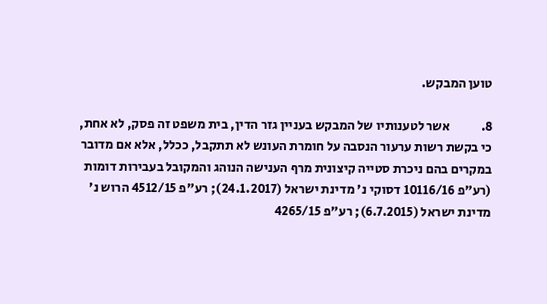טוען המבקש.

8.            אשר לטענותיו של המבקש בעניין גזר הדין, בית משפט זה פסק, לא אחת, כי בקשת רשות ערעור הנסבה על חומרת העונש לא תתקבל, ככלל, אלא אם מדובר במקרים בהם ניכרת סטייה קיצונית מרף הענישה הנוהג והמקובל בעבירות דומות (רע"פ 10116/16 דסוקי נ' מדינת ישראל (24.1.2017); רע"פ 4512/15 הרוש נ' מדינת ישראל (6.7.2015); רע"פ 4265/15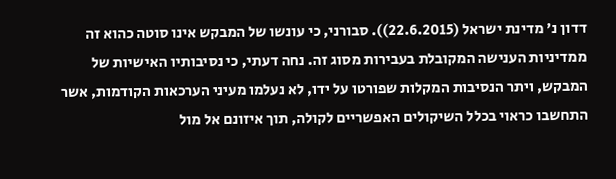דדון נ' מדינת ישראל (22.6.2015)). סבורני, כי עונשו של המבקש אינו סוטה כהוא זה ממדיניות הענישה המקובלת בעבירות מסוג זה. נחה דעתי, כי נסיבותיו האישיות של המבקש, ויתר הנסיבות המקלות שפורטו על ידו, לא נעלמו מעיני הערכאות הקודמות, אשר התחשבו כראוי בכלל השיקולים האפשריים לקולה, תוך איזונם אל מול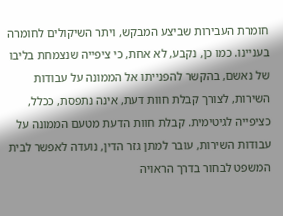חומרת העבירות שביצע המבקש, ויתר השיקולים לחומרה בעניינו. כמו כן, נקבע, לא אחת, כי ציפייה שנצמחת בליבו של נאשם, בהקשר להפנייתו אל הממונה על עבודות השירות, לצורך קבלת חוות דעת, אינה נתפסת, ככלל, כציפייה לגיטימית. קבלת חוות הדעת מטעם הממונה על עבודות השירות, עובר למתן גזר הדין, נועדה לאפשר לבית המשפט לבחור בדרך הראויה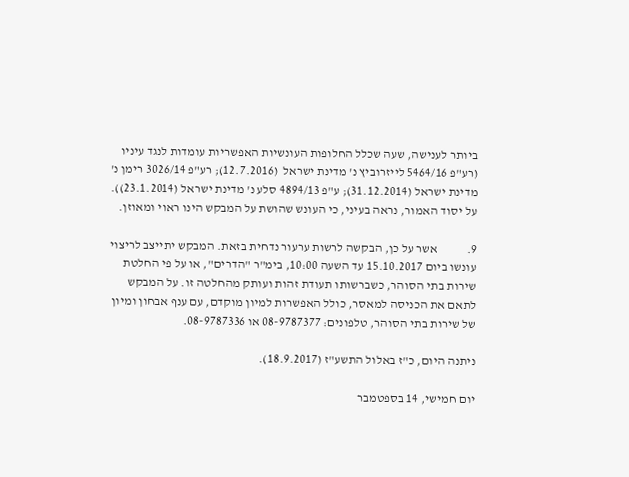ביותר לענישה, שעה שכלל החלופות העונשיות האפשריות עומדות לנגד עיניו (רע"פ 5464/16 לייזרוביץ נ' מדינת ישראל  (12.7.2016); רע"פ 3026/14 רימן נ' מדינת ישראל (31.12.2014); ע"פ 4894/13 סלע נ' מדינת ישראל (23.1.2014)). על יסוד האמור, נראה בעיני, כי העונש שהושת על המבקש הינו ראוי ומאוזן.

9.            אשר על כן, הבקשה לרשות ערעור נדחית בזאת. המבקש יתייצב לריצוי עונשו ביום 15.10.2017 עד השעה 10:00, בימ"ר "הדרים", או על פי החלטת שירות בתי הסוהר, כשברשותו תעודת זהות ועותק מהחלטה זו. על המבקש לתאם את הכניסה למאסר, כולל האפשרות למיון מוקדם, עם ענף אבחון ומיון של שירות בתי הסוהר, טלפונים: 08-9787377 או 08-9787336.

ניתנה היום, כ"ז באלול התשע"ז (18.9.2017).

יום חמישי, 14 בספטמבר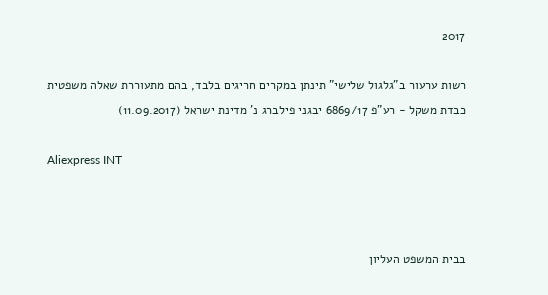2017

רשות ערעור ב"גלגול שלישי" תינתן במקרים חריגים בלבד, בהם מתעוררת שאלה משפטית כבדת משקל - רע"פ 6869/17 יבגני פילברג נ' מדינת ישראל (11.09.2017)

Aliexpress INT



בבית המשפט העליון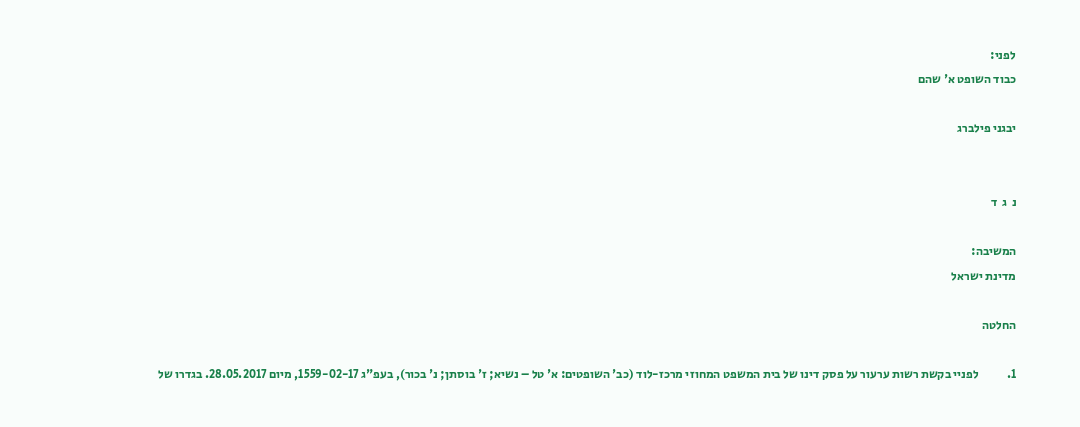לפני:
כבוד השופט א' שהם

יבגני פילברג


נ  ג  ד

המשיבה:
מדינת ישראל

החלטה

1.            לפניי בקשת רשות ערעור על פסק דינו של בית המשפט המחוזי מרכז-לוד (כב' השופטים: א' טל – נשיא; ז' בוסתן; נ' בכור), בעפ"ג 1559-02-17, מיום 28.05.2017. בגדרו של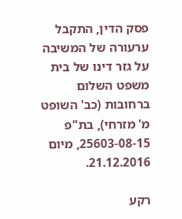פסק הדין, התקבל ערעורה של המשיבה על גזר דינו של בית משפט השלום ברחובות (כב' השופט מ' מזרחי), בת"פ 25603-08-15, מיום 21.12.2016.

רקע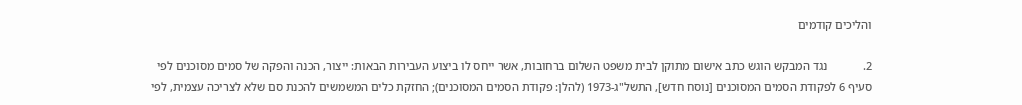והליכים קודמים

2.            נגד המבקש הוגש כתב אישום מתוקן לבית משפט השלום ברחובות, אשר ייחס לו ביצוע העבירות הבאות: ייצור, הכנה והפקה של סמים מסוכנים לפי סעיף 6 לפקודת הסמים המסוכנים [נוסח חדש], התשל"ג-1973 (להלן: פקודת הסמים המסוכנים); החזקת כלים המשמשים להכנת סם שלא לצריכה עצמית, לפי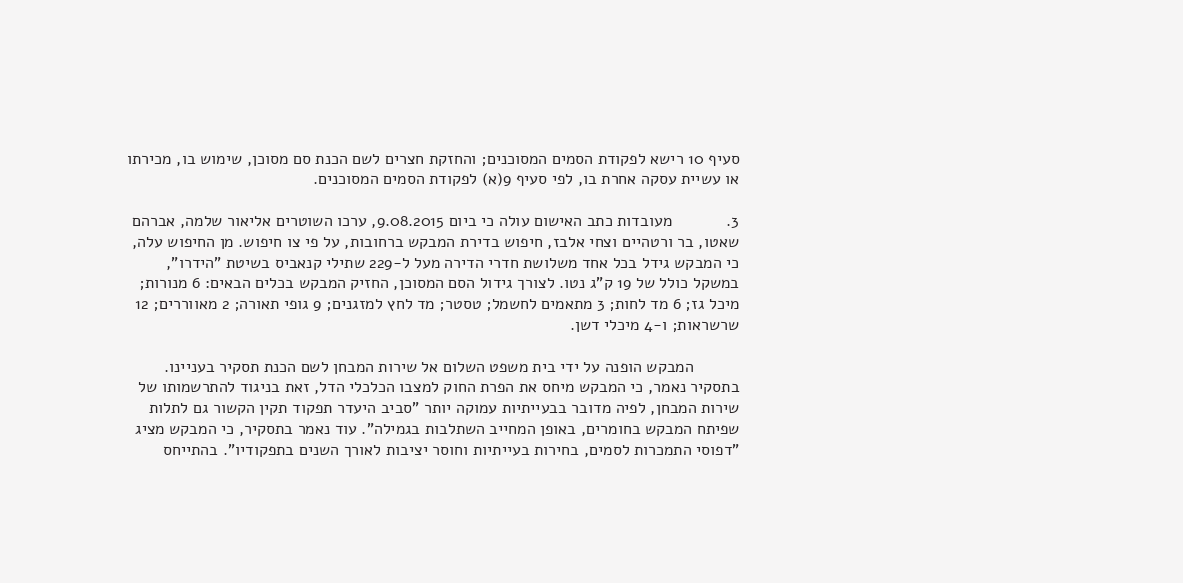סעיף 10 רישא לפקודת הסמים המסוכנים; והחזקת חצרים לשם הכנת סם מסוכן, שימוש בו, מכירתו או עשיית עסקה אחרת בו, לפי סעיף 9(א) לפקודת הסמים המסוכנים.

3.            מעובדות כתב האישום עולה כי ביום 9.08.2015, ערכו השוטרים אליאור שלמה, אברהם שאטו, בר ורטהיים וצחי אלבז, חיפוש בדירת המבקש ברחובות, על פי צו חיפוש. מן החיפוש עלה, כי המבקש גידל בכל אחד משלושת חדרי הדירה מעל ל-229 שתילי קנאביס בשיטת "הידרו", במשקל כולל של 19 ק"ג נטו. לצורך גידול הסם המסוכן, החזיק המבקש בכלים הבאים: 6 מנורות; מיכל גז; 6 מד לחות; 3 מתאמים לחשמל; טסטר; מד לחץ למזגנים; 9 גופי תאורה; 2 מאווררים; 12 שרשראות; ו-4 מיכלי דשן.

          המבקש הופנה על ידי בית משפט השלום אל שירות המבחן לשם הכנת תסקיר בעניינו. בתסקיר נאמר, כי המבקש מיחס את הפרת החוק למצבו הכלכלי הדל, זאת בניגוד להתרשמותו של שירות המבחן, לפיה מדובר בבעייתיות עמוקה יותר "סביב היעדר תפקוד תקין הקשור גם לתלות שפיתח המבקש בחומרים, באופן המחייב השתלבות בגמילה". עוד נאמר בתסקיר, כי המבקש מציג "דפוסי התמכרות לסמים, בחירות בעייתיות וחוסר יציבות לאורך השנים בתפקודיו". בהתייחס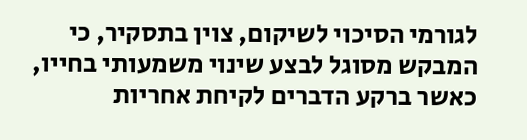לגורמי הסיכוי לשיקום, צוין בתסקיר, כי המבקש מסוגל לבצע שינוי משמעותי בחייו, כאשר ברקע הדברים לקיחת אחריות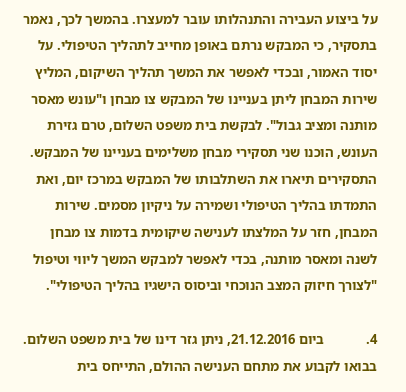על ביצוע העבירה והתנהלותו עובר למעצרו. בהמשך לכך, נאמר בתסקיר, כי המבקש נרתם באופן מחייב לתהליך הטיפולי. על יסוד האמור, ובכדי לאפשר את המשך תהליך השיקום, המליץ שירות המבחן ליתן בעניינו של המבקש צו מבחן ו"עונש מאסר מותנה ומציב גבול". לבקשת בית משפט השלום, טרם גזירת העונש, הוכנו שני תסקירי מבחן משלימים בעניינו של המבקש. התסקירים תיארו את השתלבותו של המבקש במרכז יום, ואת התמדתו בהליך הטיפולי ושמירה על ניקיון מסמים. שירות המבחן, חזר על המלצתו לענישה שיקומית בדמות צו מבחן לשנה ומאסר מותנה, בכדי לאפשר למבקש המשך ליווי וטיפול "לצורך חיזוק המצב הנוכחי וביסוס הישגיו בהליך הטיפולי".

4.            ביום 21.12.2016, ניתן גזר דינו של בית משפט השלום. בבואו לקבוע את מתחם הענישה ההולם, התייחס בית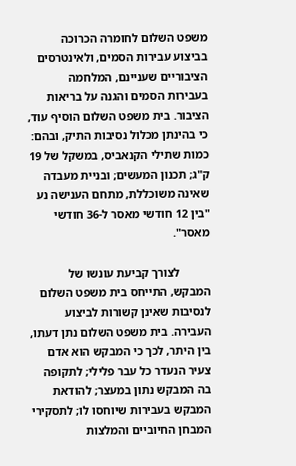משפט השלום לחומרה הכרוכה בביצוע עבירות הסמים, ולאינטרסים הציבוריים שעניינם, המלחמה בעבירות הסמים והגנה על בריאות הציבור. בית משפט השלום הוסיף עוד, כי בהינתן מכלול נסיבות התיק, ובהם: כמות שתילי הקנאביס, במשקל של 19 ק"ג; תכנון המעשים; ובניית מעבדה שאינה משוכללת, מתחם הענישה נע "בין 12 חודשי מאסר ל-36 חודשי מאסר".

          לצורך קביעת עונשו של המבקש, התייחס בית משפט השלום לנסיבות שאינן קשורות לביצוע העבירה. בית משפט השלום נתן דעתו, בין היתר, לכך כי המבקש הוא אדם צעיר הנעדר כל עבר פלילי; לתקופה בה המבקש נתון במעצר; להודאת המבקש בעבירות שיוחסו לו; לתסקירי המבחן החיוביים והמלצות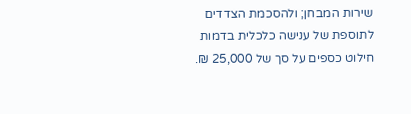שירות המבחן; ולהסכמת הצדדים לתוספת של ענישה כלכלית בדמות חילוט כספים על סך של 25,000 ₪.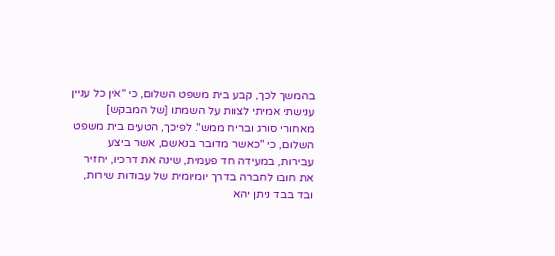בהמשך לכך, קבע בית משפט השלום, כי "אין כל עניין ענישתי אמיתי לצוות על השמתו [של המבקש] מאחורי סורג ובריח ממש". לפיכך, הטעים בית משפט השלום, כי "כאשר מדובר בנאשם, אשר ביצע עבירות, במעידה חד פעמית, שינה את דרכיו, יחזיר את חובו לחברה בדרך יומיומית של עבודות שירות, ובד בבד ניתן יהא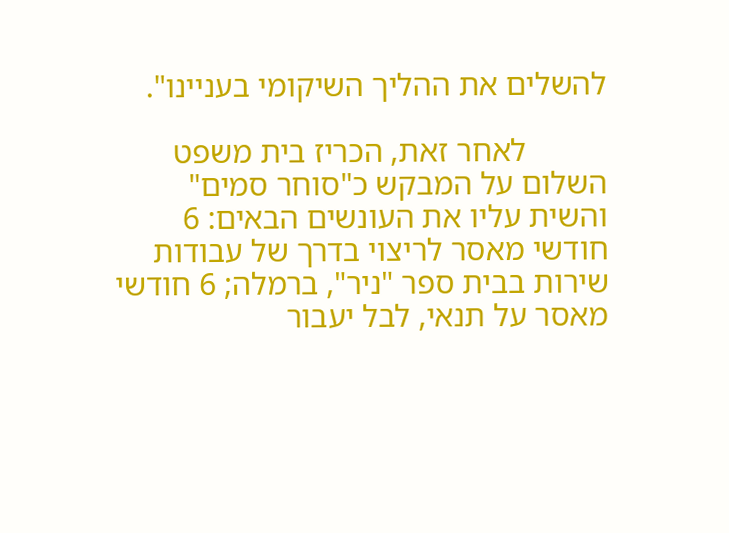להשלים את ההליך השיקומי בעניינו".

          לאחר זאת, הכריז בית משפט השלום על המבקש כ"סוחר סמים" והשית עליו את העונשים הבאים: 6 חודשי מאסר לריצוי בדרך של עבודות שירות בבית ספר "ניר", ברמלה; 6 חודשי מאסר על תנאי, לבל יעבור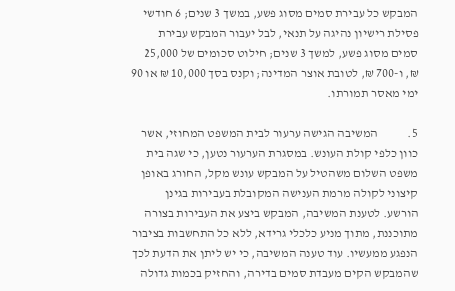המבקש כל עבירת סמים מסוג פשע, במשך 3 שנים; 6 חודשי פסילת רישיון נהיגה על תנאי, לבל יעבור המבקש עבירת סמים מסוג פשע, למשך 3 שנים; חילוט סכומים של 25,000 ₪, ו-700 ₪, לטובת אוצר המדינה; וקנס בסך 10,000 ₪ או 90 ימי מאסר תמורתו.

5.            המשיבה הגישה ערעור לבית המשפט המחוזי, אשר כוון כלפי קולת העונש. במסגרת הערעור נטען, כי שגה בית משפט השלום משהטיל על המבקש עונש מקל, החורג באופן קיצוני לקולה מרמת הענישה המקובלת בעבירות בגינן הורשע. לטענת המשיבה, המבקש ביצע את העבירות בצורה מתוכננת, מתוך מניע כלכלי גרידא, ללא כל התחשבות בציבור הנפגע ממעשיו. עוד טענה המשיבה, כי יש ליתן את הדעת לכך שהמבקש הקים מעבדת סמים בדירה, והחזיק בכמות גדולה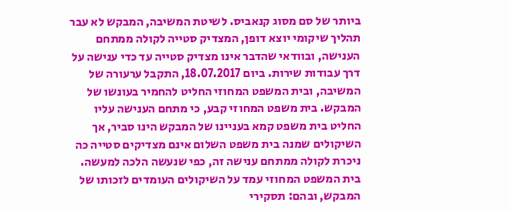ביותר של סם מסוג קנאביס. לשיטת המשיבה, המבקש לא עבר תהליך שיקומי יוצא דופן, המצדיק סטייה לקולה ממתחם הענישה, ובוודאי שהדבר אינו מצדיק סטייה עד כדי ענישה על דרך עבודות שירות. ביום 18.07.2017, התקבל ערעורה של המשיבה, ובית המשפט המחוזי החליט להחמיר בעונשו של המבקש. בית משפט המחוזי קבע, כי מתחם הענישה עליו החליט בית משפט קמא בעניינו של המבקש הינו סביר, אך השיקולים שמנה בית משפט השלום אינם מצדיקים סטייה כה ניכרת לקולה ממתחם ענישה זה, כפי שנעשה הלכה למעשה. בית המשפט המחוזי עמד על השיקולים העומדים לזכותו של המבקש, ובהם: תסקירי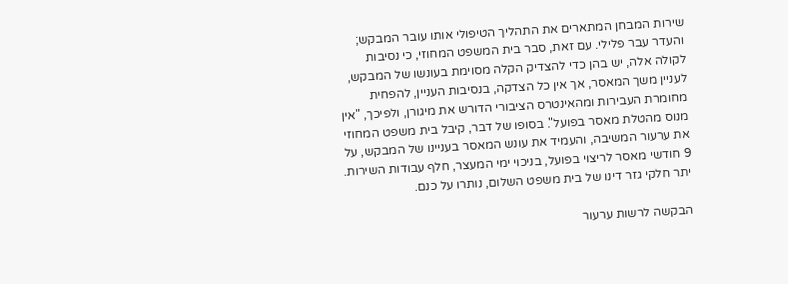שירות המבחן המתארים את התהליך הטיפולי אותו עובר המבקש; והעדר עבר פלילי. עם זאת, סבר בית המשפט המחוזי, כי נסיבות לקולה אלה, יש בהן כדי להצדיק הקלה מסוימת בעונשו של המבקש, לעניין משך המאסר, אך אין כל הצדקה, בנסיבות העניין, להפחית מחומרת העבירות ומהאינטרס הציבורי הדורש את מיגורן, ולפיכך, "אין מנוס מהטלת מאסר בפועל". בסופו של דבר, קיבל בית משפט המחוזי את ערעור המשיבה, והעמיד את עונש המאסר בעניינו של המבקש, על 9 חודשי מאסר לריצוי בפועל, בניכוי ימי המעצר, חלף עבודות השירות. יתר חלקי גזר דינו של בית משפט השלום, נותרו על כנם.

הבקשה לרשות ערעור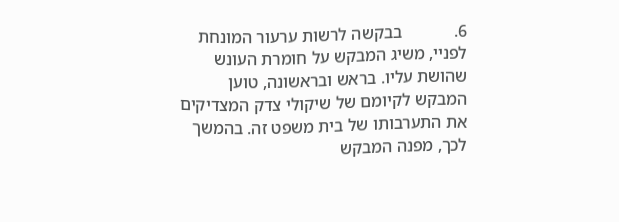6.            בבקשה לרשות ערעור המונחת לפניי, משיג המבקש על חומרת העונש שהושת עליו. בראש ובראשונה, טוען המבקש לקיומם של שיקולי צדק המצדיקים את התערבותו של בית משפט זה. בהמשך לכך, מפנה המבקש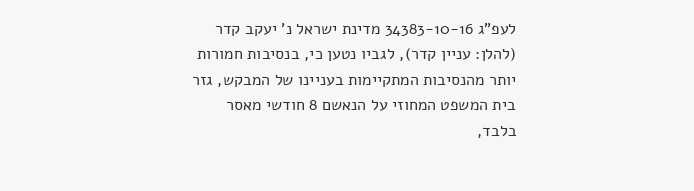לעפ"ג 34383-10-16 מדינת ישראל נ' יעקב קדר (להלן: עניין קדר), לגביו נטען כי, בנסיבות חמורות יותר מהנסיבות המתקיימות בעניינו של המבקש, גזר בית המשפט המחוזי על הנאשם 8 חודשי מאסר בלבד,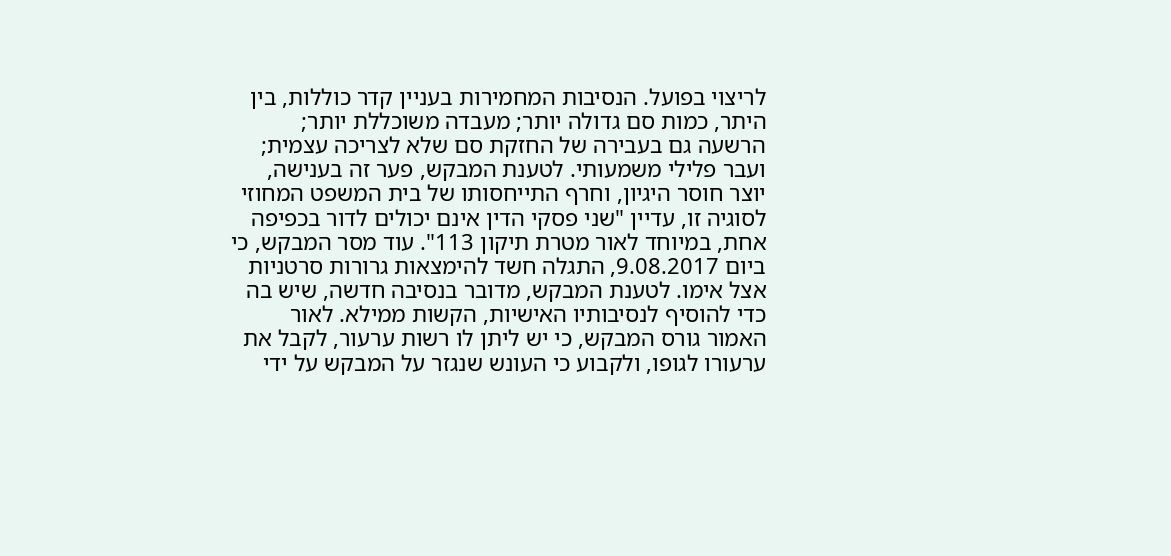לריצוי בפועל. הנסיבות המחמירות בעניין קדר כוללות, בין היתר, כמות סם גדולה יותר; מעבדה משוכללת יותר; הרשעה גם בעבירה של החזקת סם שלא לצריכה עצמית; ועבר פלילי משמעותי. לטענת המבקש, פער זה בענישה, יוצר חוסר היגיון, וחרף התייחסותו של בית המשפט המחוזי לסוגיה זו, עדיין "שני פסקי הדין אינם יכולים לדור בכפיפה אחת, במיוחד לאור מטרת תיקון 113". עוד מסר המבקש, כי ביום 9.08.2017, התגלה חשד להימצאות גרורות סרטניות אצל אימו. לטענת המבקש, מדובר בנסיבה חדשה, שיש בה כדי להוסיף לנסיבותיו האישיות, הקשות ממילא. לאור האמור גורס המבקש, כי יש ליתן לו רשות ערעור, לקבל את ערעורו לגופו, ולקבוע כי העונש שנגזר על המבקש על ידי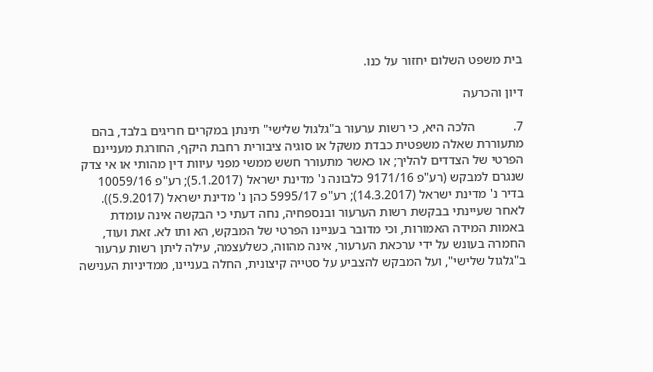בית משפט השלום יחזור על כנו.

דיון והכרעה

7.            הלכה היא, כי רשות ערעור ב"גלגול שלישי" תינתן במקרים חריגים בלבד, בהם מתעוררת שאלה משפטית כבדת משקל או סוגיה ציבורית רחבת היקף, החורגת מעניינם הפרטי של הצדדים להליך; או כאשר מתעורר חשש ממשי מפני עיוות דין מהותי או אי צדק שנגרם למבקש (רע"פ 9171/16 כלבונה נ' מדינת ישראל (5.1.2017); רע"פ 10059/16 בדיר נ' מדינת ישראל (14.3.2017); רע"פ 5995/17 כהן נ' מדינת ישראל (5.9.2017)). לאחר שעיינתי בבקשת רשות הערעור ובנספחיה, נחה דעתי כי הבקשה אינה עומדת באמות המידה האמורות, וכי מדובר בעניינו הפרטי של המבקש, הא ותו לא. זאת ועוד, החמרה בעונש על ידי ערכאת הערעור, אינה מהווה, כשלעצמה, עילה ליתן רשות ערעור ב"גלגול שלישי", ועל המבקש להצביע על סטייה קיצונית, החלה בעניינו, ממדיניות הענישה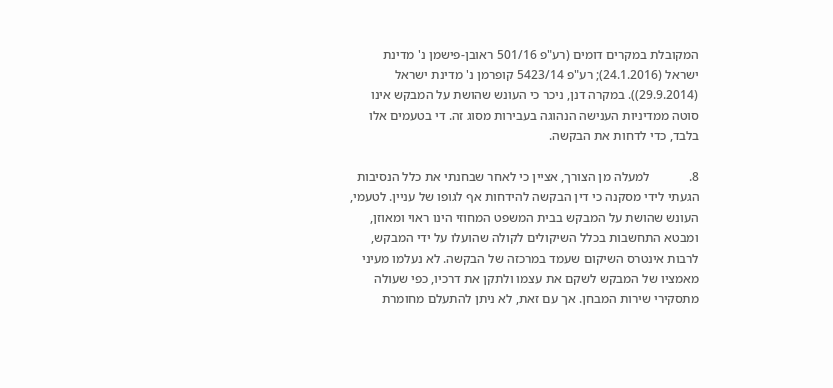המקובלת במקרים דומים (רע"פ 501/16 ראובן-פישמן נ' מדינת ישראל (24.1.2016); רע"פ 5423/14 קופרמן נ' מדינת ישראל (29.9.2014)). במקרה דנן, ניכר כי העונש שהושת על המבקש אינו סוטה ממדיניות הענישה הנהוגה בעבירות מסוג זה. די בטעמים אלו בלבד, כדי לדחות את הבקשה.

8.            למעלה מן הצורך, אציין כי לאחר שבחנתי את כלל הנסיבות הגעתי לידי מסקנה כי דין הבקשה להידחות אף לגופו של עניין. לטעמי, העונש שהושת על המבקש בבית המשפט המחוזי הינו ראוי ומאוזן, ומבטא התחשבות בכלל השיקולים לקולה שהועלו על ידי המבקש, לרבות אינטרס השיקום שעמד במרכזה של הבקשה. לא נעלמו מעיני מאמציו של המבקש לשקם את עצמו ולתקן את דרכיו, כפי שעולה מתסקירי שירות המבחן. אך עם זאת, לא ניתן להתעלם מחומרת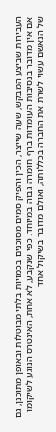העבירות שביצע המבקש, שעה שייצר, הכין והפיק סמים מסוכנים בכמויות בלתי מבוטלות ובאופן מתוכנן, גם אם אין מדובר בנסיבות העומדות ברף חומרה גבוה במיוחד. כפי שנקבע, לא אחת, האינטרס הנוגע לשיקומו של הנאשם עשוי לשרת את החברה בכללותה, ואולם מדובר בשיקול אחד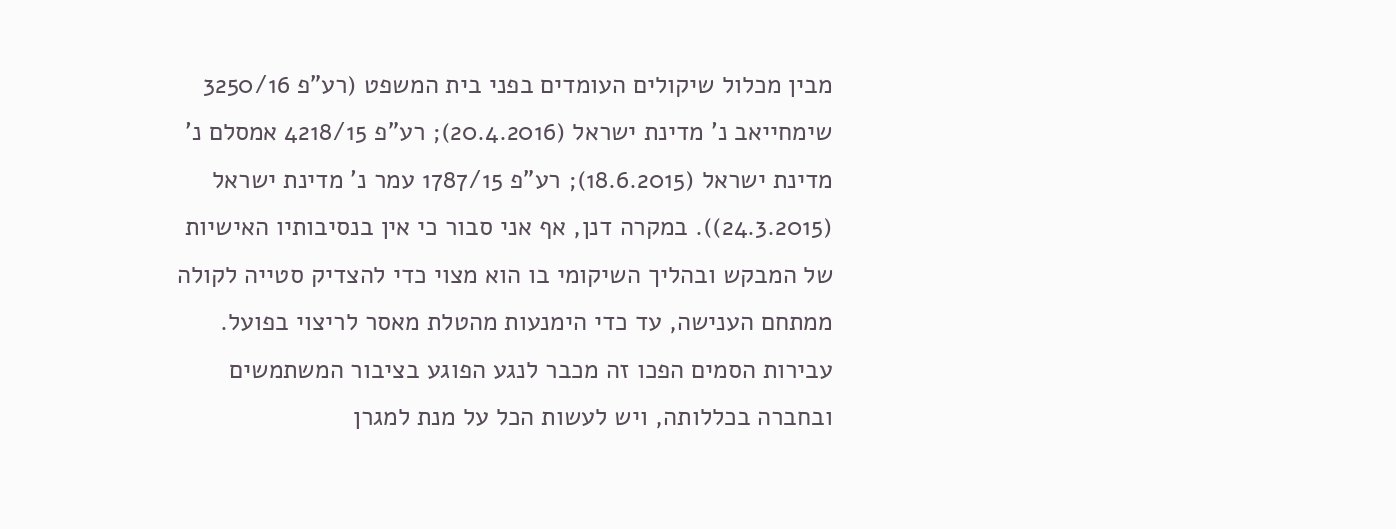מבין מכלול שיקולים העומדים בפני בית המשפט (רע"פ 3250/16 שימחייאב נ' מדינת ישראל (20.4.2016); רע"פ 4218/15 אמסלם נ' מדינת ישראל (18.6.2015); רע"פ 1787/15 עמר נ' מדינת ישראל (24.3.2015)). במקרה דנן, אף אני סבור כי אין בנסיבותיו האישיות של המבקש ובהליך השיקומי בו הוא מצוי כדי להצדיק סטייה לקולה ממתחם הענישה, עד כדי הימנעות מהטלת מאסר לריצוי בפועל. עבירות הסמים הפכו זה מכבר לנגע הפוגע בציבור המשתמשים ובחברה בכללותה, ויש לעשות הכל על מנת למגרן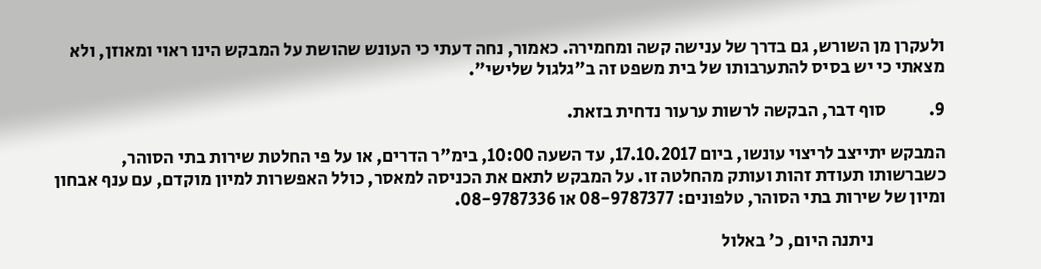ולעקרן מן השורש, גם בדרך של ענישה קשה ומחמירה. כאמור, נחה דעתי כי העונש שהושת על המבקש הינו ראוי ומאוזן, ולא מצאתי כי יש בסיס להתערבותו של בית משפט זה ב"גלגול שלישי".

9.            סוף דבר, הבקשה לרשות ערעור נדחית בזאת.

המבקש יתייצב לריצוי עונשו, ביום 17.10.2017, עד השעה 10:00, בימ"ר הדרים, או על פי החלטת שירות בתי הסוהר, כשברשותו תעודת זהות ועותק מהחלטה זו. על המבקש לתאם את הכניסה למאסר, כולל האפשרות למיון מוקדם, עם ענף אבחון ומיון של שירות בתי הסוהר, טלפונים: 08-9787377 או 08-9787336.

                    ניתנה היום, כ' באלול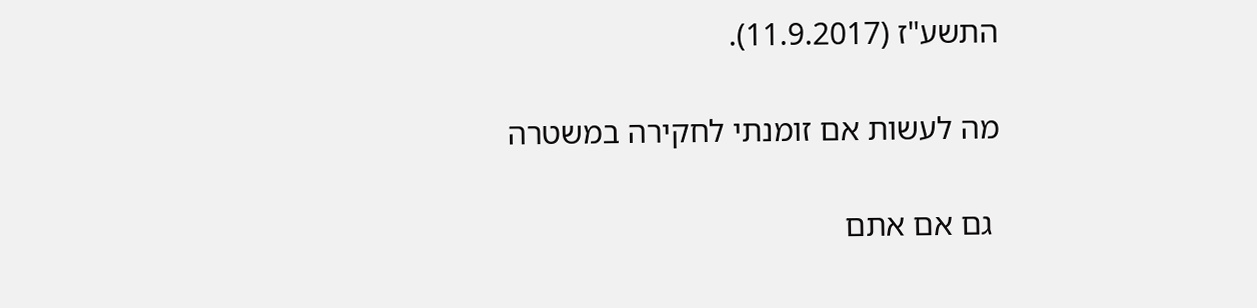התשע"ז (11.9.2017).

מה לעשות אם זומנתי לחקירה במשטרה

 גם אם אתם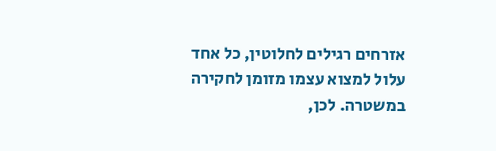אזרחים רגילים לחלוטין, כל אחד עלול למצוא עצמו מזומן לחקירה במשטרה. לכן,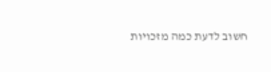חשוב לדעת כמה מזכויות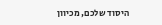היסוד שלכם, מכיוון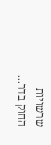שרשויות החוק בדר...